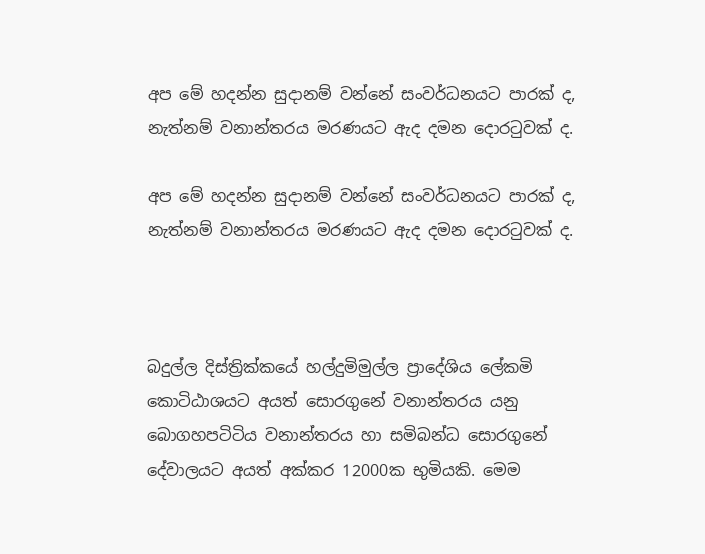අප මේ හදන්න සුදානම් වන්නේ සංවර්ධනයට පාරක් ද, නැත්නම් වනාන්තරය මරණයට ඇද දමන දොරටුවක් ද.

අප මේ හදන්න සුදානම් වන්නේ සංවර්ධනයට පාරක් ද, නැත්නම් වනාන්තරය මරණයට ඇද දමන දොරටුවක් ද.



බදුල්ල දිස්ත්‍රික්කයේ හල්දුමිමුල්ල ප්‍රාදේශිය ලේකමි කොටිඨාශයට අයත් සොරගුනේ වනාන්තරය යනු බොගහපටිටිය වනාන්තරය හා සමිබන්ධ සොරගුනේ දේවාලයට අයත් අක්කර 12000ක භුමියකි. මෙම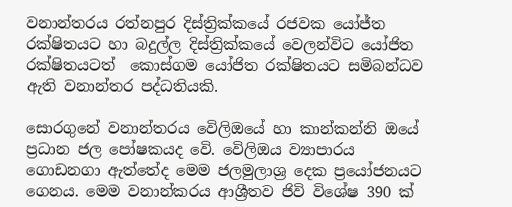වනාන්තරය රත්නපුර දිස්ත්‍රික්කයේ රජවක යෝජ්ත රක්ෂිතයට හා බදුල්ල දිස්ත්‍රික්කයේ වෙලන්විට යෝජිත රක්ෂිතයටත්  කොස්ගම යෝජිත රක්ෂිතයට සමිබන්ධව ඇති වනාන්තර පද්ධතියකි.

සොරගුනේ වනාන්තරය වෙිලිඔයේ හා කාන්කන්නි ඔයේ ප්‍රධාන ජල පෝෂකයද වෙි. වෙිලිඔය ව්‍යාපාරය ගොඩනගා ඇත්තේද මෙම ජලමුලාශ්‍ර දෙක ප්‍රයෝජනයට ගෙනය. මෙම වනාන්කරය ආශ්‍රීතව ජිවි විශේෂ 390 ක්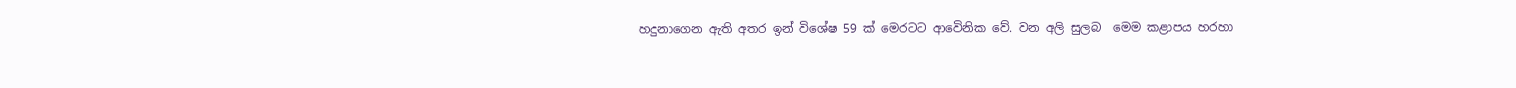හදුනාගෙන ඇති අතර ඉන් විශේෂ 59 ක් මෙරටට ආවෙිනික වේ. වන අලි සුලබ  මෙම කළාපය හරහා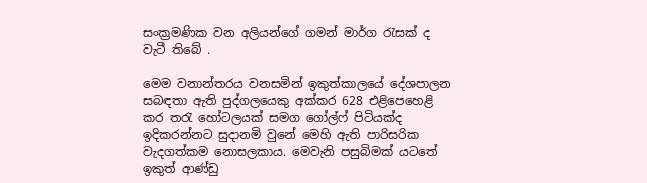සංක්‍රමණික වන අලියන්ගේ ගමන් මාර්ග රැසක් ද වැටී තිබේ .

මෙම වනාන්තරය වනසමින් ඉකුත්කාලයේ දේශපාලන සබඳතා ඇති පුද්ගලයෙකු අක්කර 628 එළිපෙහෙළි කර තරැ හෝටලයක් සමග ගෝල්ෆ් පිටියක්ද ඉදිකරන්නට සුදානමි වුනේ මෙහි ඇති පාරිසරික වැදගත්කම නොසලකාය. මෙවැනි පසුබිමක් යටතේ ඉකුත් ආණ්ඩු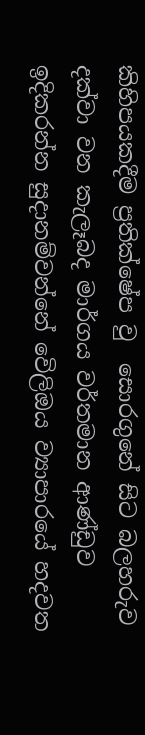කිහිපයකදීම ප්‍රතික්ෂේප වු  සොරගුනේ සිට බලහරුව දක්වා වන කැලෑබද මාර්ගය වර්තමාන ආණ්ඩුව ඉදිකරන්න සුදානම්වන්නේ වෙිලිඔය ව්‍යාපාරයේ හදවත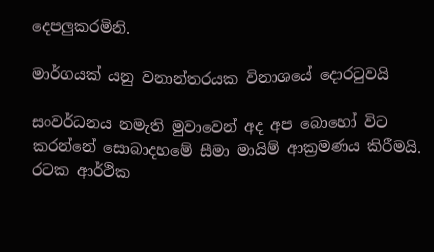දෙපලුකරමිනි.

මාර්ගයක් යනු වනාන්තරයක විනාශයේ දොරටුවයි

සංවර්ධනය නමැති මුවාවෙන් අද අප බොහෝ විට කරන්නේ සොබාදහමේ සීමා මායිම් ආක්‍රමණය කිරීමයි. රටක ආර්ථික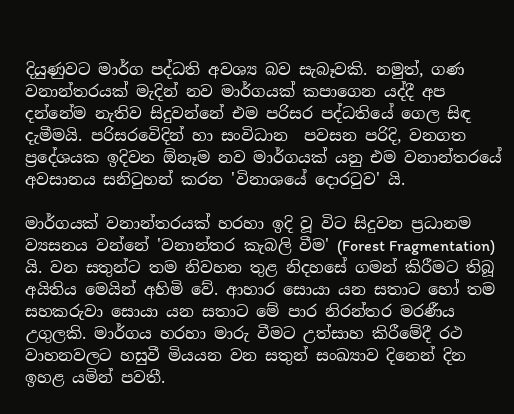දියුණුවට මාර්ග පද්ධති අවශ්‍ය බව සැබෑවකි. නමුත්, ගණ වනාන්තරයක් මැදින් නව මාර්ගයක් කපාගෙන යද්දී අප දන්නේම නැතිව සිදුවන්නේ එම පරිසර පද්ධතියේ ගෙල සිඳ දැමීමයි. පරිසරවෙිදින් හා සංවිධාන  පවසන පරිදි, වනගත ප්‍රදේශයක ඉදිවන ඕනෑම නව මාර්ගයක් යනු එම වනාන්තරයේ අවසානය සනිටුහන් කරන 'විනාශයේ දොරටුව' යි.

මාර්ගයක් වනාන්තරයක් හරහා ඉදි වූ විට සිදුවන ප්‍රධානම ව්‍යසනය වන්නේ 'වනාන්තර කැබලි වීම' (Forest Fragmentation) යි. වන සතුන්ට තම නිවහන තුළ නිදහසේ ගමන් කිරීමට තිබූ අයිතිය මෙයින් අහිමි වේ. ආහාර සොයා යන සතාට හෝ තම සහකරුවා සොයා යන සතාට මේ පාර නිරන්තර මරණීය උගුලකි. මාර්ගය හරහා මාරු වීමට උත්සාහ කිරීමේදී රථ වාහනවලට හසුවී මියයන වන සතුන් සංඛ්‍යාව දිනෙන් දින ඉහළ යමින් පවතී.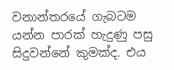වනාන්තරයේ ගැබටම යන්න පාරක් හැදුණු පසු සිදුවන්නේ කුමක්ද. එය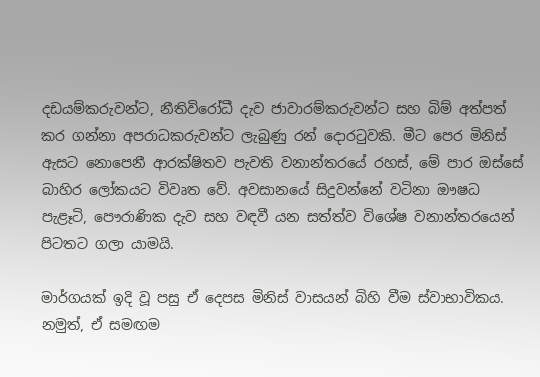දඩයම්කරුවන්ට, නීතිවිරෝධී දැව ජාවාරම්කරුවන්ට සහ බිම් අත්පත් කර ගන්නා අපරාධකරුවන්ට ලැබුණු රන් දොරටුවකි. මීට පෙර මිනිස් ඇසට නොපෙනී ආරක්ෂිතව පැවති වනාන්තරයේ රහස්, මේ පාර ඔස්සේ බාහිර ලෝකයට විවෘත වේ. අවසානයේ සිදුවන්නේ වටිනා ඖෂධ පැළෑටි, පෞරාණික දැව සහ වඳවී යන සත්ත්ව විශේෂ වනාන්තරයෙන් පිටතට ගලා යාමයි.

මාර්ගයක් ඉදි වූ පසු ඒ දෙපස මිනිස් වාසයන් බිහි වීම ස්වාභාවිකය. නමුත්, ඒ සමඟම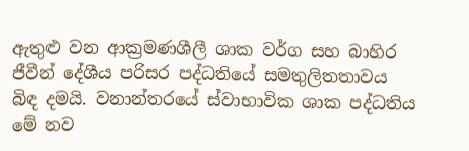ඇතුළු වන ආක්‍රමණශීලී ශාක වර්ග සහ බාහිර ජීවීන් දේශීය පරිසර පද්ධතියේ සමතුලිතතාවය බිඳ දමයි. වනාන්තරයේ ස්වාභාවික ශාක පද්ධතිය මේ නව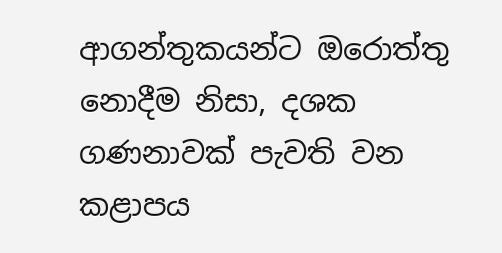ආගන්තුකයන්ට ඔරොත්තු නොදීම නිසා, දශක ගණනාවක් පැවති වන කළාපය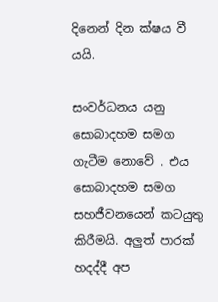දිනෙන් දින ක්ෂය වී යයි.

සංවර්ධනය යනු සොබාදහම සමග ගැටීම නොවේ . එය සොබාදහම සමග සහජීවනයෙන් කටයුතු කිරීමයි. අලුත් පාරක් හදද්දී අප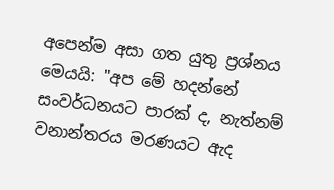අපෙන්ම අසා ගත යුතු ප්‍රශ්නය මෙයයි: "අප මේ හදන්නේ සංවර්ධනයට පාරක් ද, නැත්නම් වනාන්තරය මරණයට ඇද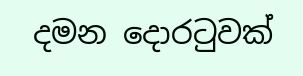දමන දොරටුවක්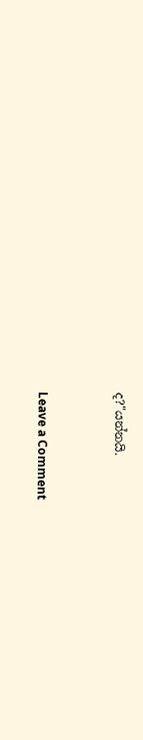ද?"යන්නයි.



Leave a Comment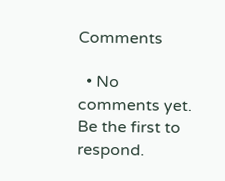Comments

  • No comments yet. Be the first to respond.